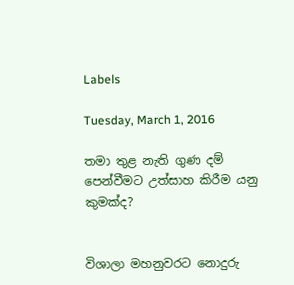Labels

Tuesday, March 1, 2016

තමා තුළ නැති ගුණ දම් පෙන්වීමට උත්සාහ කිරීම යනු කුමක්ද?


විශාලා මහනුවරට නොදුරු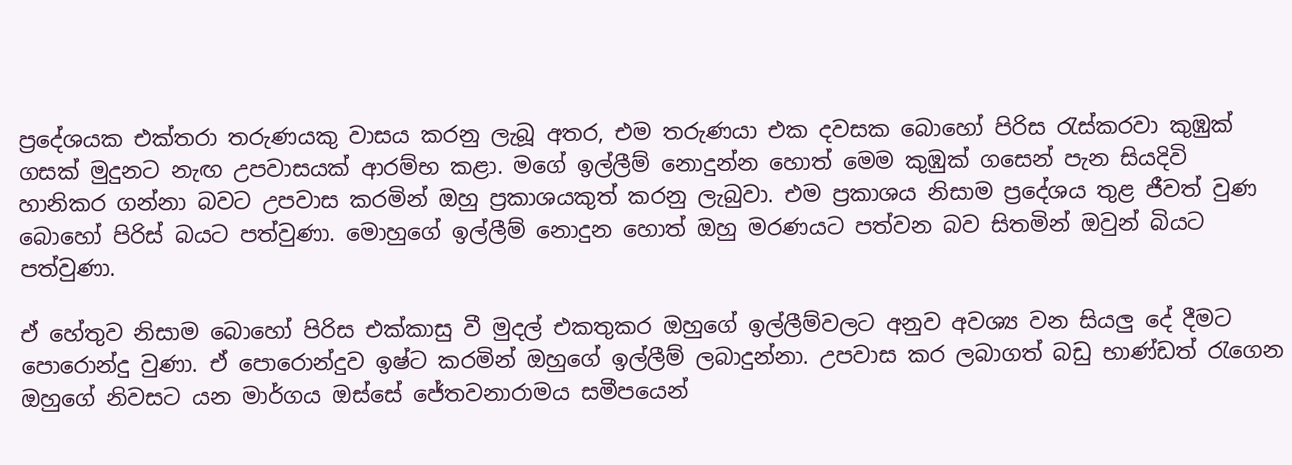ප්‍රදේශයක එක්තරා තරුණයකු වාසය කරනු ලැබූ අතර, එම තරුණයා එක දවසක බොහෝ පිරිස රැස්කරවා කුඹුක් ගසක් මුදුනට නැඟ උපවාසයක් ආරම්භ කළා. මගේ ඉල්ලීම් නොදුන්න හොත් මෙම කුඹුක් ගසෙන් පැන සියදිවි හානිකර ගන්නා බවට උපවාස කරමින් ඔහු ප්‍රකාශයකුත් කරනු ලැබුවා. එම ප්‍රකාශය නිසාම ප්‍රදේශය තුළ ජීවත් වුණ බොහෝ පිරිස් බයට පත්වුණා. මොහුගේ ඉල්ලීම් නොදුන හොත් ඔහු මරණයට පත්වන බව සිතමින් ඔවුන් බියට පත්වුණා.

ඒ හේතුව නිසාම බොහෝ පිරිස එක්කාසු වී මුදල් එකතුකර ඔහුගේ ඉල්ලීම්වලට අනුව අවශ්‍ය වන සියලු දේ දීමට පොරොන්දු වුණා. ඒ පොරොන්දුව ඉෂ්ට කරමින් ඔහුගේ ඉල්ලීම් ලබාදුන්නා. උපවාස කර ලබාගත් බඩු භාණ්ඩත් රැගෙන ඔහුගේ නිවසට යන මාර්ගය ඔස්සේ ජේතවනාරාමය සමීපයෙන්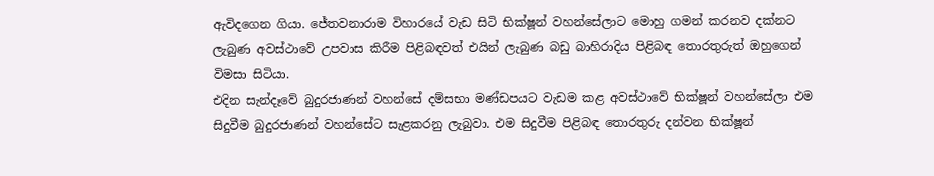ඇවිදගෙන ගියා. ජේතවනාරාම විහාරයේ වැඩ සිටි භික්ෂූන් වහන්සේලාට මොහු ගමන් කරනව දක්නට ලැබුණ අවස්ථාවේ උපවාස කිරීම පිළිබඳවත් එයින් ලැබුණ බඩු බාහිරාදිය පිළිබඳ තොරතුරුත් ඔහුගෙන් විමසා සිටියා.
එදින සැන්දෑවේ බුදුරජාණන් වහන්සේ දම්සභා මණ්ඩපයට වැඩම කළ අවස්ථාවේ භික්ෂූන් වහන්සේලා එම සිදුවීම බුදුරජාණන් වහන්සේට සැළකරනු ලැබුවා. එම සිදුවීම පිළිබඳ තොරතුරු දන්වන භික්ෂූන්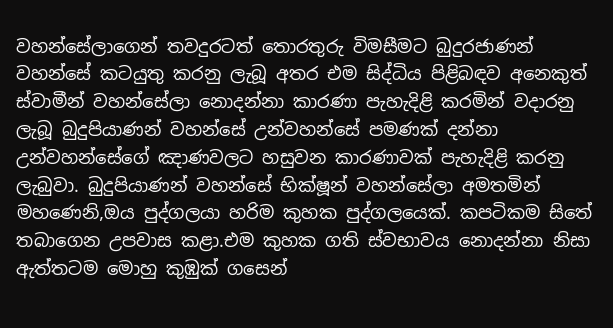වහන්සේලාගෙන් තවදුරටත් තොරතුරු විමසීමට බුදුරජාණන් වහන්සේ කටයුතු කරනු ලැබූ අතර එම සිද්ධිය පිළිබඳව අනෙකුත් ස්වාමීන් වහන්සේලා නොදන්නා කාරණා පැහැදිළි කරමින් වදාරනු ලැබූ බුදුපියාණන් වහන්සේ උන්වහන්සේ පමණක් දන්නා උන්වහන්සේගේ ඤාණවලට හසුවන කාරණාවක් පැහැදිළි කරනු ලැබුවා. බුදුපියාණන් වහන්සේ භික්ෂූන් වහන්සේලා අමතමින් මහණෙනි,ඔය පුද්ගලයා හරිම කුහක පුද්ගලයෙක්. කපටිකම සිතේ තබාගෙන උපවාස කළා.එම කුහක ගති ස්වභාවය නොදන්නා නිසා ඇත්තටම මොහු කුඹුක් ගසෙන්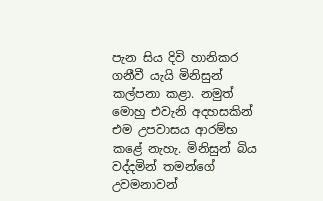පැන සිය දිවි හානිකර ගනීවී යැයි මිනිසුන් කල්පනා කළා. නමුත් මොහු එවැනි අදහසකින් එම උපවාසය ආරම්භ කළේ නැහැ. මිනිසුන් බිය වද්දමින් තමන්ගේ උවමනාවන්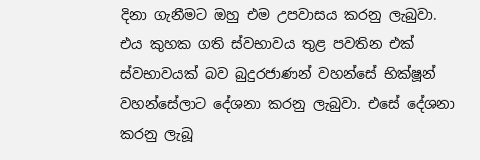දිනා ගැනීමට ඔහු එම උපවාසය කරනු ලැබුවා. එය කුහක ගති ස්වභාවය තුළ පවතින එක් ස්වභාවයක් බව බුදුරජාණන් වහන්සේ භික්ෂූන් වහන්සේලාට දේශනා කරනු ලැබුවා. එසේ දේශනා කරනු ලැබූ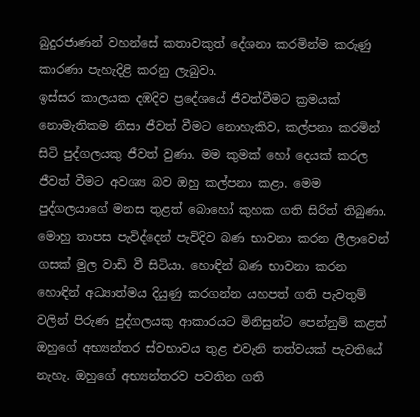බුදුරජාණන් වහන්සේ කතාවකුත් දේශනා කරමින්ම කරුණු කාරණා පැහැදිළි කරනු ලැබුවා.
ඉස්සර කාලයක දඹදිව ප්‍රදේශයේ ජීවත්වීමට ක්‍රමයක් නොමැතිකම නිසා ජීවත් වීමට නොහැකිව, කල්පනා කරමින් සිටි පුද්ගලයකු ජීවත් වුණා. මම කුමක් හෝ දෙයක් කරල ජීවත් වීමට අවශ්‍ය බව ඔහු කල්පනා කළා. මෙම පුද්ගලයාගේ මනස තුළත් බොහෝ කුහක ගති සිරිත් තිබුණා. මොහු තාපස පැවිද්දෙන් පැවිදිව බණ භාවනා කරන ලීලාවෙන් ගසක් මුල වාඩි වී සිටියා. හොඳින් බණ භාවනා කරන හොඳින් අධ්‍යාත්මය දියුණු කරගන්න යහපත් ගති පැවතුම් වලින් පිරුණ පුද්ගලයකු ආකාරයට මිනිසුන්ට පෙන්නුම් කළත් ඔහුගේ අභ්‍යන්තර ස්වභාවය තුළ එවැනි තත්වයක් පැවතියේ නැහැ. ඔහුගේ අභ්‍යන්තරව පවතින ගති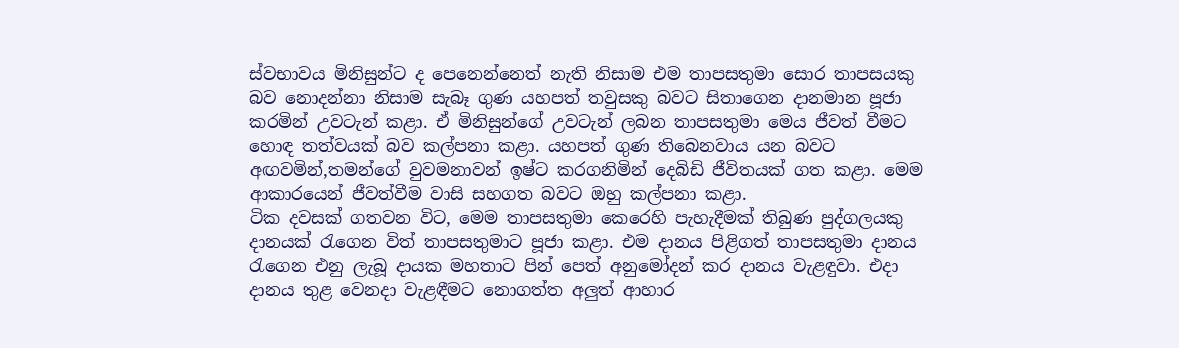ස්වභාවය මිනිසුන්ට ද පෙනෙන්නෙත් නැති නිසාම එම තාපසතුමා සොර තාපසයකු බව නොදන්නා නිසාම සැබෑ ගුණ යහපත් තවුසකු බවට සිතාගෙන දානමාන පූජා කරමින් උවටැන් කළා. ඒ මිනිසුන්ගේ උවටැන් ලබන තාපසතුමා මෙය ජීවත් වීමට හොඳ තත්වයක් බව කල්පනා කළා. යහපත් ගුණ තිබෙනවාය යන බවට අඟවමින්,තමන්ගේ වුවමනාවන් ඉෂ්ට කරගනිමින් දෙබිඩි ජීවිතයක් ගත කළා. මෙම ආකාරයෙන් ජීවත්වීම වාසි සහගත බවට ඔහු කල්පනා කළා.
ටික දවසක් ගතවන විට, මෙම තාපසතුමා කෙරෙහි පැහැදීමක් තිබුණ පුද්ගලයකු දානයක් රැගෙන විත් තාපසතුමාට පූජා කළා. එම දානය පිළිගත් තාපසතුමා දානය රැගෙන එනු ලැබූ දායක මහතාට පින් පෙත් අනුමෝදන් කර දානය වැළඳුවා. එදා දානය තුළ වෙනදා වැළඳීමට නොගත්ත අලුත් ආහාර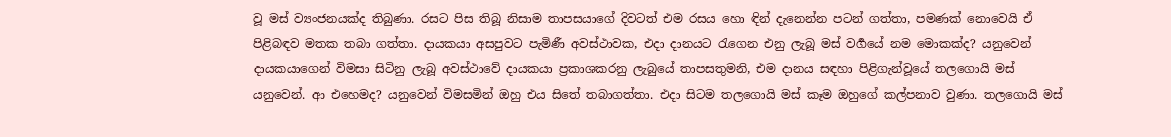වූ මස් ව්‍යංජනයක්ද තිබුණා. රසට පිස තිබූ නිසාම තාපසයාගේ දිවටත් එම රසය හො ඳින් දැනෙන්න පටන් ගත්තා, පමණක් නොවෙයි ඒ පිළිබඳව මතක තබා ගත්තා. දායකයා අසපුවට පැමිණී අවස්ථාවක, එදා දානයට රැගෙන එනු ලැබූ මස් වර්‍ගයේ නම මොකක්ද? යනුවෙන් දායකයාගෙන් විමසා සිටිනු ලැබූ අවස්ථාවේ දායකයා ප්‍රකාශකරනු ලැබුයේ තාපසතුමනි, එම දානය සඳහා පිළිගැන්වූයේ තලගොයි මස් යනුවෙන්. ආ එහෙමද? යනුවෙන් විමසමින් ඔහු එය සිතේ තබාගත්තා. එදා සිටම තලගොයි මස් කෑම ඔහුගේ කල්පනාව වුණා. තලගොයි මස්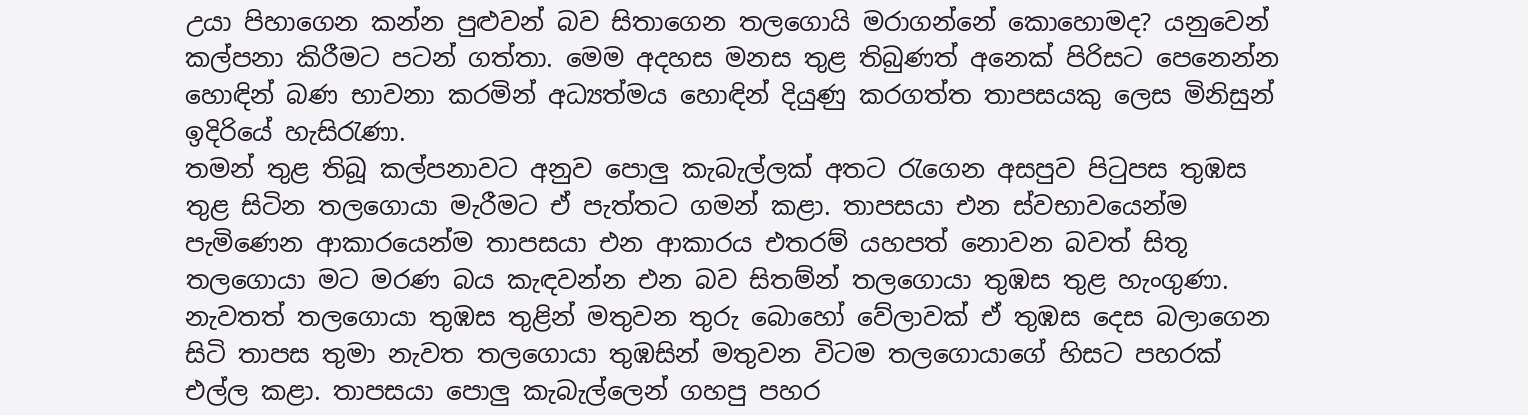උයා පිහාගෙන කන්න පුළුවන් බව සිතාගෙන තලගොයි මරාගන්නේ කොහොමද? යනුවෙන් කල්පනා කිරීමට පටන් ගත්තා. මෙම අදහස මනස තුළ තිබුණත් අනෙක් පිරිසට පෙනෙන්න හොඳින් බණ භාවනා කරමින් අධ්‍යත්මය හොඳින් දියුණු කරගත්ත තාපසයකු ලෙස මිනිසුන් ඉදිරියේ හැසිරැණා.
තමන් තුළ තිබූ කල්පනාවට අනුව පොලු කැබැල්ලක් අතට රැගෙන අසපුව පිටුපස තුඹස තුළ සිටින තලගොයා මැරීමට ඒ පැත්තට ගමන් කළා. තාපසයා එන ස්වභාවයෙන්ම පැමිණෙන ආකාරයෙන්ම තාපසයා එන ආකාරය එතරම් යහපත් නොවන බවත් සිතූ තලගොයා මට මරණ බය කැඳවන්න එන බව සිතම්න් තලගොයා තුඹස තුළ හැංගුණා. නැවතත් තලගොයා තුඹස තුළින් මතුවන තුරු බොහෝ වේලාවක් ඒ තුඹස දෙස බලාගෙන සිටි තාපස තුමා නැවත තලගොයා තුඹසින් මතුවන විටම තලගොයාගේ හිසට පහරක් එල්ල කළා. තාපසයා පොලු කැබැල්ලෙන් ගහපු පහර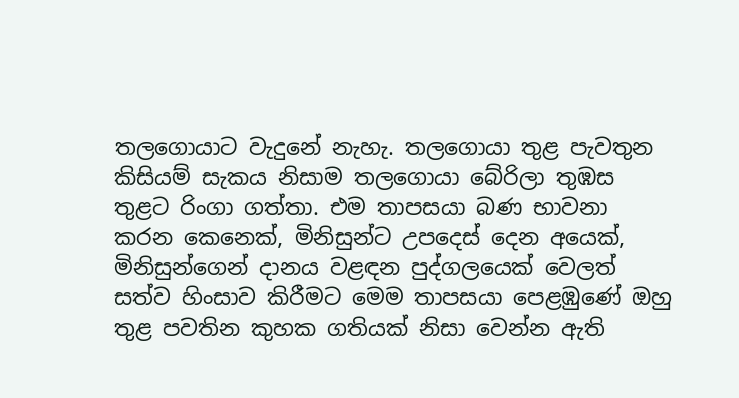තලගොයාට වැදුනේ නැහැ. තලගොයා තුළ පැවතුන කිසියම් සැකය නිසාම තලගොයා බේරිලා තුඹස තුළට රිංගා ගත්තා. එම තාපසයා බණ භාවනා කරන කෙනෙක්, මිනිසුන්ට උපදෙස් දෙන අයෙක්, මිනිසුන්ගෙන් දානය වළඳන පුද්ගලයෙක් වෙලත් සත්ව හිංසාව කිරීමට මෙම තාපසයා පෙළඹුණේ ඔහු තුළ පවතින කුහක ගතියක් නිසා වෙන්න ඇති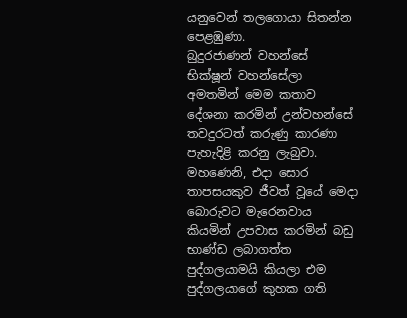යනුවෙන් තලගොයා සිතන්න පෙළඹුණා.
බුදුරජාණන් වහන්සේ භික්ෂූන් වහන්සේලා අමතමින් මෙම කතාව දේශනා කරමින් උන්වහන්සේ තවදුරටත් කරුණු කාරණා පැහැදිළි කරනු ලැබුවා. මහණෙනි, එදා සොර තාපසයකුව ජීවත් වූයේ මෙදා බොරුවට මැරෙනවාය කියමින් උපවාස කරමින් බඩු භාණ්ඩ ලබාගත්ත පුද්ගලයාමයි කියලා එම පුද්ගලයාගේ කුහක ගති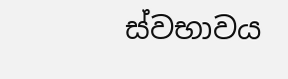ස්වභාවය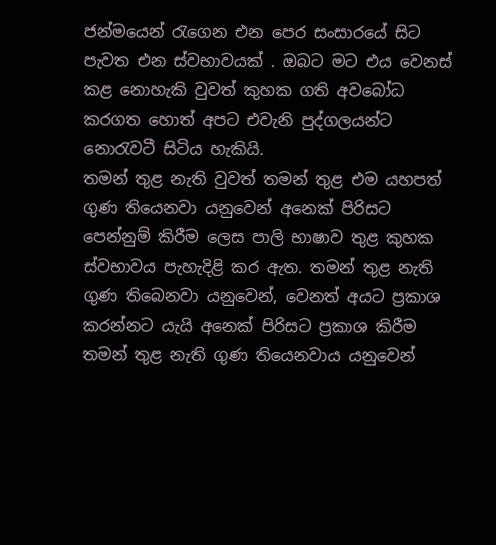ජන්මයෙන් රැගෙන එන පෙර සංසාරයේ සිට පැවත එන ස්වභාවයක් . ඔබට මට එය වෙනස් කළ නොහැකි වුවත් කුහක ගති අවබෝධ කරගත හොත් අපට එවැනි පුද්ගලයන්ට නොරැවටී සිටිය හැකියි.
තමන් තුළ නැති වුවත් තමන් තුළ එම යහපත් ගුණ තියෙනවා යනුවෙන් අනෙක් පිරිසට පෙන්නුම් කිරීම ලෙස පාලි භාෂාව තුළ කුහක ස්වභාවය පැහැදිළි කර ඇත. තමන් තුළ නැති ගුණ තිබෙනවා යනුවෙන්, වෙනත් අයට ප්‍රකාශ කරන්නට යැයි අනෙක් පිරිසට ප්‍රකාශ කිරීම තමන් තුළ නැති ගුණ තියෙනවාය යනුවෙන්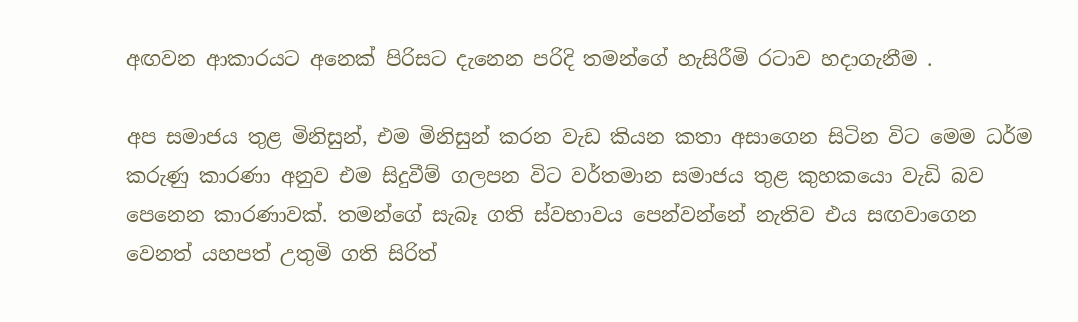අඟවන ආකාරයට අනෙක් පිරිසට දැනෙන පරිදි තමන්ගේ හැසිරීමි රටාව හදාගැනීම .

අප සමාජය තුළ මිනිසුන්, එම මිනිසුන් කරන වැඩ කියන කතා අසාගෙන සිටින විට මෙම ධර්ම කරුණු කාරණා අනුව එම සිදුවීම් ගලපන විට වර්තමාන සමාජය තුළ කුහකයො වැඩි බව පෙනෙන කාරණාවක්. තමන්ගේ සැබෑ ගති ස්වභාවය පෙන්වන්නේ නැතිව එය සඟවාගෙන වෙනත් යහපත් උතුමි ගති සිරිත්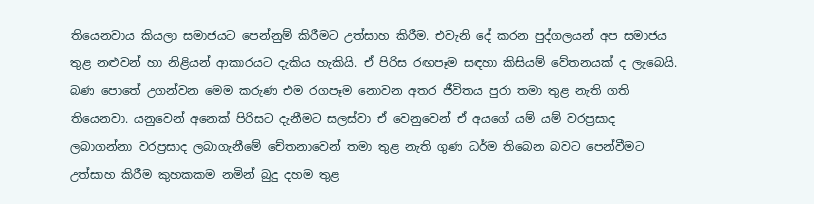තියෙනවාය කියලා සමාජයට පෙන්නුම් කිරීමට උත්සාහ කිරීම. එවැනි දේ කරන පුද්ගලයන් අප සමාජය තුළ නළුවන් හා නිළියන් ආකාරයට දැකිය හැකියි. ඒ පිරිස රඟපෑම සඳහා කිසියම් වේතනයක් ද ලැබෙයි. බණ පොතේ උගන්වන මෙම කරුණ එම රගපෑම නොවන අතර ජීවිතය පුරා තමා තුළ නැති ගති තියෙනවා. යනුවෙන් අනෙක් පිරිසට දැනීමට සලස්වා ඒ වෙනුවෙන් ඒ අයගේ යම් යම් වරප්‍රසාද ලබාගන්නා වරප්‍රසාද ලබාගැනීමේ චේතනාවෙන් තමා තුළ නැති ගුණ ධර්ම තිබෙන බවට පෙන්වීමට උත්සාහ කිරීම කුහකකම නමින් බුදු දහම තුළ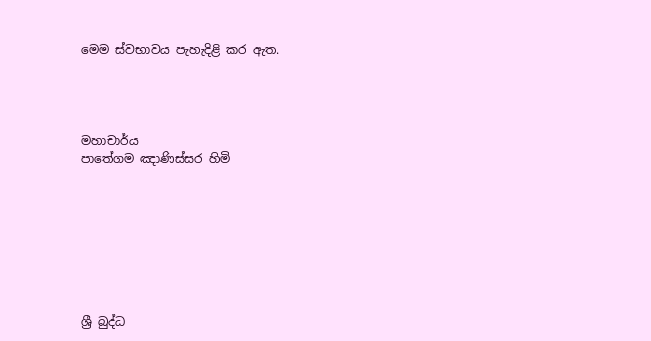මෙම ස්වභාවය පැහැදිළි කර ඇත.




මහාචාර්ය
පාතේගම ඤාණිස්සර හිමි








ශ්‍රී බුද්ධ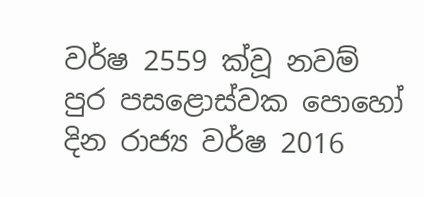වර්ෂ 2559 ක්වූ නවම් පුර පසළොස්වක පොහෝ දින රාජ්‍ය වර්ෂ 2016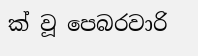ක් වූ පෙබරවාරි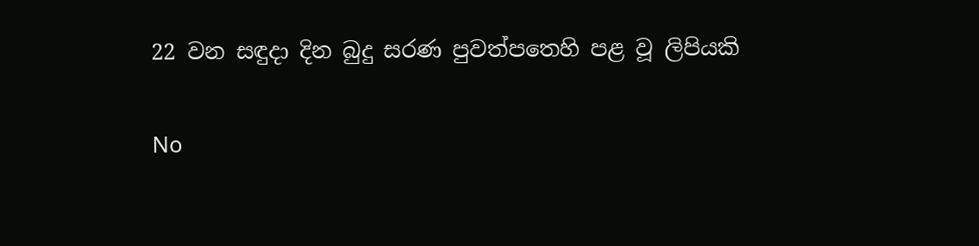22 වන සඳුදා දින බුදු සරණ පුවත්පතෙහි පළ වූ ලිපියකි

No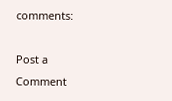comments:

Post a Comment